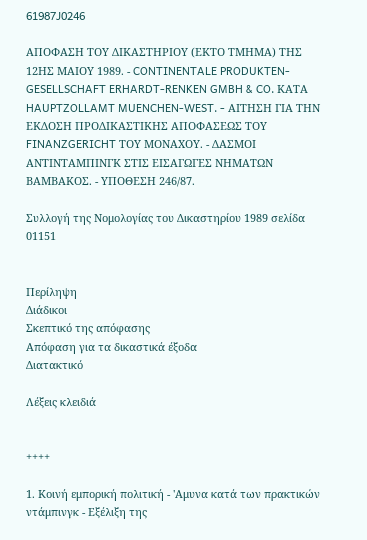61987J0246

ΑΠΟΦΑΣΗ ΤΟΥ ΔΙΚΑΣΤΗΡΙΟΥ (ΕΚΤΟ ΤΜΗΜΑ) ΤΗΣ 12ΗΣ ΜΑΙΟΥ 1989. - CONTINENTALE PRODUKTEN-GESELLSCHAFT ERHARDT-RENKEN GMBH & CO. ΚΑΤΑ HAUPTZOLLAMT MUENCHEN-WEST. - ΑΙΤΗΣΗ ΓΙΑ ΤΗΝ ΕΚΔΟΣΗ ΠΡΟΔΙΚΑΣΤΙΚΗΣ ΑΠΟΦΑΣΕΩΣ ΤΟΥ FINANZGERICHT ΤΟΥ ΜΟΝΑΧΟΥ. - ΔΑΣΜΟΙ ΑΝΤΙΝΤΑΜΠΙΝΓΚ ΣΤΙΣ ΕΙΣΑΓΩΓΕΣ ΝΗΜΑΤΩΝ ΒΑΜΒΑΚΟΣ. - ΥΠΟΘΕΣΗ 246/87.

Συλλογή της Νομολογίας του Δικαστηρίου 1989 σελίδα 01151


Περίληψη
Διάδικοι
Σκεπτικό της απόφασης
Απόφαση για τα δικαστικά έξοδα
Διατακτικό

Λέξεις κλειδιά


++++

1. Κοινή εμπορική πολιτική - 'Αμυνα κατά των πρακτικών ντάμπινγκ - Εξέλιξη της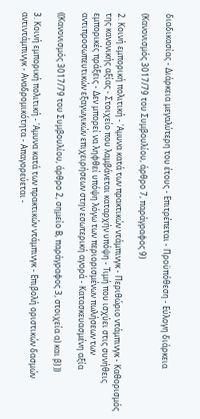διαδικασίας - Διάρκεια μεγαλύτερη του έτους - Επιτρέπεται - Προϋπόθεση - Εύλογη διάρκεια

(Κανονισμός 3017/79 του Συμβουλίου, άρθρο 7, παράγραφος 9)

2. Κοινή εμπορική πολιτική - 'Αμυνα κατά των πρακτικών ντάμπινγκ - Περιθώριο ντάμπινγκ - Καθορισμός της κανονικής αξίας - Στοιχείο που λαμβάνεται καταρχήν υπόψη - Τιμή που ισχύει στις συνήθεις εμπορικές πράξεις - Δεν μπορεί να ληφθεί υπόψη λόγω των περιορισμένων πωλήσεων των αντιπροσωπευτικών εξαγωγικών επιχειρήσεων στην εσωτερική αγορά - Κατασκευασμένη αξία

((Κανονισμός 3017/79 του Συμβουλίου, άρθρο 2, σημείο Β, παράγραφος 3, στοιχεία α) και β) ))

3. Κοινή εμπορική πολιτική - 'Αμυνα κατά των πρακτικών ντάμπινγκ - Επιβολή οριστικών δασμών αντιντάμπινγκ - Αναδρομικότητα - Απαγορεύεται -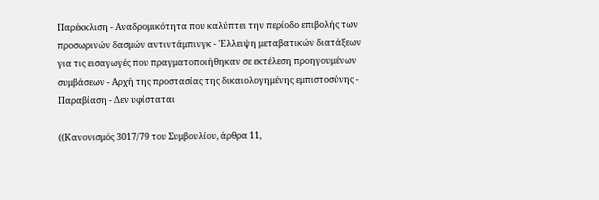Παρέκκλιση - Αναδρομικότητα που καλύπτει την περίοδο επιβολής των προσωρινών δασμών αντιντάμπινγκ - 'Ελλειψη μεταβατικών διατάξεων για τις εισαγωγές που πραγματοποιήθηκαν σε εκτέλεση προηγουμένων συμβάσεων - Αρχή της προστασίας της δικαιολογημένης εμπιστοσύνης - Παραβίαση - Δεν υφίσταται

((Κανονισμός 3017/79 του Συμβουλίου, άρθρα 11,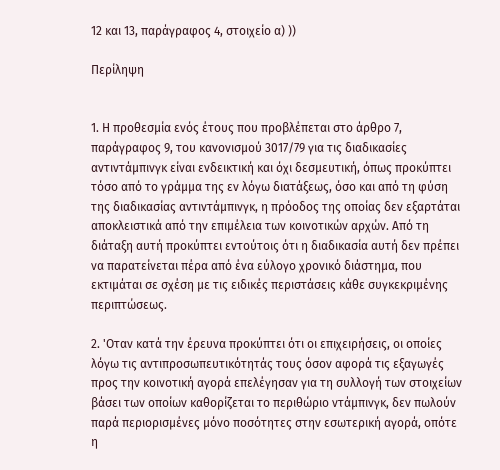12 και 13, παράγραφος 4, στοιχείο α) ))

Περίληψη


1. Η προθεσμία ενός έτους που προβλέπεται στο άρθρο 7, παράγραφος 9, του κανονισμού 3017/79 για τις διαδικασίες αντιντάμπινγκ είναι ενδεικτική και όχι δεσμευτική, όπως προκύπτει τόσο από το γράμμα της εν λόγω διατάξεως, όσο και από τη φύση της διαδικασίας αντιντάμπινγκ, η πρόοδος της οποίας δεν εξαρτάται αποκλειστικά από την επιμέλεια των κοινοτικών αρχών. Από τη διάταξη αυτή προκύπτει εντούτοις ότι η διαδικασία αυτή δεν πρέπει να παρατείνεται πέρα από ένα εύλογο χρονικό διάστημα, που εκτιμάται σε σχέση με τις ειδικές περιστάσεις κάθε συγκεκριμένης περιπτώσεως.

2. 'Οταν κατά την έρευνα προκύπτει ότι οι επιχειρήσεις, οι οποίες λόγω τις αντιπροσωπευτικότητάς τους όσον αφορά τις εξαγωγές προς την κοινοτική αγορά επελέγησαν για τη συλλογή των στοιχείων βάσει των οποίων καθορίζεται το περιθώριο ντάμπινγκ, δεν πωλούν παρά περιορισμένες μόνο ποσότητες στην εσωτερική αγορά, οπότε η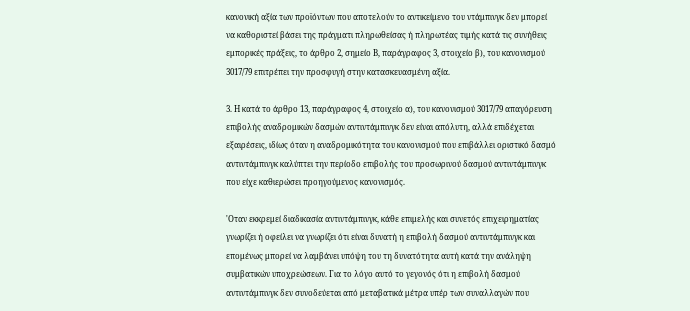κανονική αξία των προϊόντων που αποτελούν το αντικείμενο του ντάμπινγκ δεν μπορεί να καθοριστεί βάσει της πράγματι πληρωθείσας ή πληρωτέας τιμής κατά τις συνήθεις εμπορικές πράξεις, το άρθρο 2, σημείο Β, παράγραφος 3, στοιχείο β), του κανονισμού 3017/79 επιτρέπει την προσφυγή στην κατασκευασμένη αξία.

3. Η κατά το άρθρο 13, παράγραφος 4, στοιχείο α), του κανονισμού 3017/79 απαγόρευση επιβολής αναδρομικών δασμών αντιντάμπινγκ δεν είναι απόλυτη, αλλά επιδέχεται εξαιρέσεις, ιδίως όταν η αναδρομικότητα του κανονισμού που επιβάλλει οριστικό δασμό αντιντάμπινγκ καλύπτει την περίοδο επιβολής του προσωρινού δασμού αντιντάμπινγκ που είχε καθιερώσει προηγούμενος κανονισμός.

'Οταν εκκρεμεί διαδικασία αντιντάμπινγκ, κάθε επιμελής και συνετός επιχειρηματίας γνωρίζει ή οφείλει να γνωρίζει ότι είναι δυνατή η επιβολή δασμού αντιντάμπινγκ και επομένως μπορεί να λαμβάνει υπόψη του τη δυνατότητα αυτή κατά την ανάληψη συμβατικών υποχρεώσεων. Για το λόγο αυτό το γεγονός ότι η επιβολή δασμού αντιντάμπινγκ δεν συνοδεύεται από μεταβατικά μέτρα υπέρ των συναλλαγών που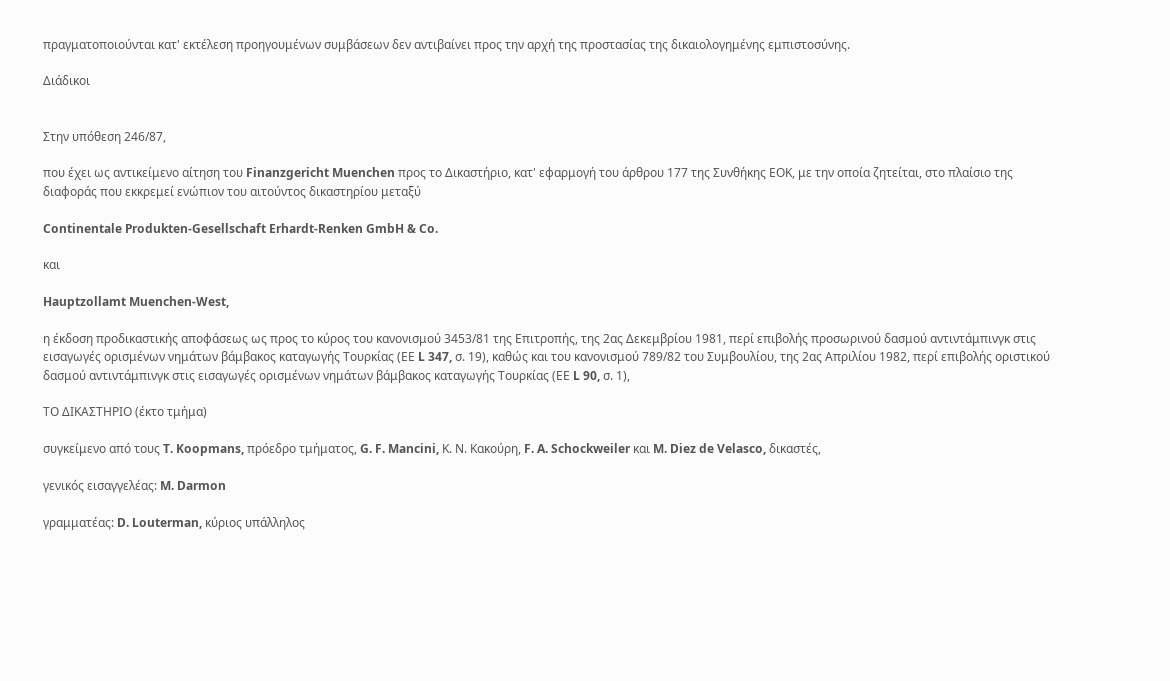πραγματοποιούνται κατ' εκτέλεση προηγουμένων συμβάσεων δεν αντιβαίνει προς την αρχή της προστασίας της δικαιολογημένης εμπιστοσύνης.

Διάδικοι


Στην υπόθεση 246/87,

που έχει ως αντικείμενο αίτηση του Finanzgericht Muenchen προς το Δικαστήριο, κατ' εφαρμογή του άρθρου 177 της Συνθήκης ΕΟΚ, με την οποία ζητείται, στο πλαίσιο της διαφοράς που εκκρεμεί ενώπιον του αιτούντος δικαστηρίου μεταξύ

Continentale Produkten-Gesellschaft Erhardt-Renken GmbH & Co.

και

Hauptzollamt Muenchen-West,

η έκδοση προδικαστικής αποφάσεως ως προς το κύρος του κανονισμού 3453/81 της Επιτροπής, της 2ας Δεκεμβρίου 1981, περί επιβολής προσωρινού δασμού αντιντάμπινγκ στις εισαγωγές ορισμένων νημάτων βάμβακος καταγωγής Τουρκίας (ΕΕ L 347, σ. 19), καθώς και του κανονισμού 789/82 του Συμβουλίου, της 2ας Απριλίου 1982, περί επιβολής οριστικού δασμού αντιντάμπινγκ στις εισαγωγές ορισμένων νημάτων βάμβακος καταγωγής Τουρκίας (ΕΕ L 90, σ. 1),

ΤΟ ΔΙΚΑΣΤΗΡΙΟ (έκτο τμήμα)

συγκείμενο από τους T. Koopmans, πρόεδρο τμήματος, G. F. Mancini, Κ. Ν. Κακούρη, F. A. Schockweiler και M. Diez de Velasco, δικαστές,

γενικός εισαγγελέας: M. Darmon

γραμματέας: D. Louterman, κύριος υπάλληλος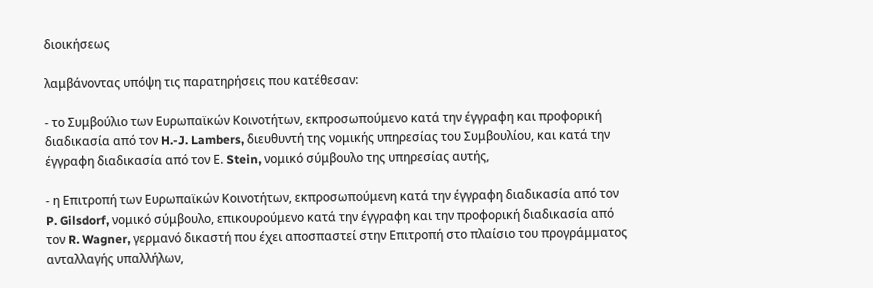διοικήσεως

λαμβάνοντας υπόψη τις παρατηρήσεις που κατέθεσαν:

- το Συμβούλιο των Ευρωπαϊκών Κοινοτήτων, εκπροσωπούμενο κατά την έγγραφη και προφορική διαδικασία από τον H.-J. Lambers, διευθυντή της νομικής υπηρεσίας του Συμβουλίου, και κατά την έγγραφη διαδικασία από τον Ε. Stein, νομικό σύμβουλο της υπηρεσίας αυτής,

- η Επιτροπή των Ευρωπαϊκών Κοινοτήτων, εκπροσωπούμενη κατά την έγγραφη διαδικασία από τον P. Gilsdorf, νομικό σύμβουλο, επικουρούμενο κατά την έγγραφη και την προφορική διαδικασία από τον R. Wagner, γερμανό δικαστή που έχει αποσπαστεί στην Επιτροπή στο πλαίσιο του προγράμματος ανταλλαγής υπαλλήλων,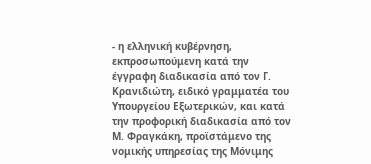- η ελληνική κυβέρνηση, εκπροσωπούμενη κατά την έγγραφη διαδικασία από τον Γ. Κρανιδιώτη, ειδικό γραμματέα του Υπουργείου Εξωτερικών, και κατά την προφορική διαδικασία από τον Μ. Φραγκάκη, προϊστάμενο της νομικής υπηρεσίας της Μόνιμης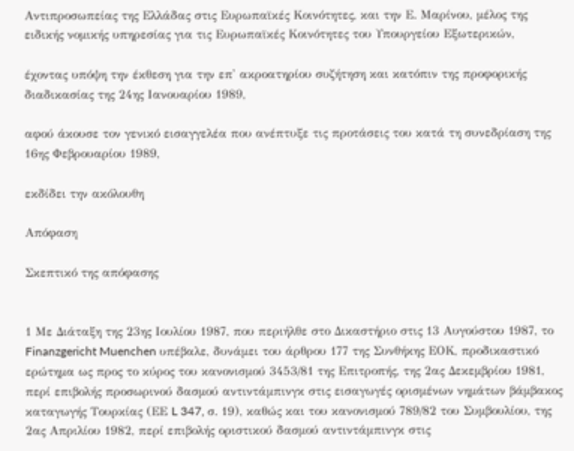Αντιπροσωπείας της Ελλάδας στις Ευρωπαϊκές Κοινότητες, και την Ε. Μαρίνου, μέλος της ειδικής νομικής υπηρεσίας για τις Ευρωπαϊκές Κοινότητες του Υπουργείου Εξωτερικών,

έχοντας υπόψη την έκθεση για την επ' ακροατηρίου συζήτηση και κατόπιν της προφορικής διαδικασίας της 24ης Ιανουαρίου 1989,

αφού άκουσε τον γενικό εισαγγελέα που ανέπτυξε τις προτάσεις του κατά τη συνεδρίαση της 16ης Φεβρουαρίου 1989,

εκδίδει την ακόλουθη

Απόφαση

Σκεπτικό της απόφασης


1 Με Διάταξη της 23ης Ιουλίου 1987, που περιήλθε στο Δικαστήριο στις 13 Αυγούστου 1987, το Finanzgericht Muenchen υπέβαλε, δυνάμει του άρθρου 177 της Συνθήκης ΕΟΚ, προδικαστικό ερώτημα ως προς το κύρος του κανονισμού 3453/81 της Επιτροπής, της 2ας Δεκεμβρίου 1981, περί επιβολής προσωρινού δασμού αντιντάμπινγκ στις εισαγωγές ορισμένων νημάτων βάμβακος καταγωγής Τουρκίας (ΕΕ L 347, σ. 19), καθώς και του κανονισμού 789/82 του Συμβουλίου, της 2ας Απριλίου 1982, περί επιβολής οριστικού δασμού αντιντάμπινγκ στις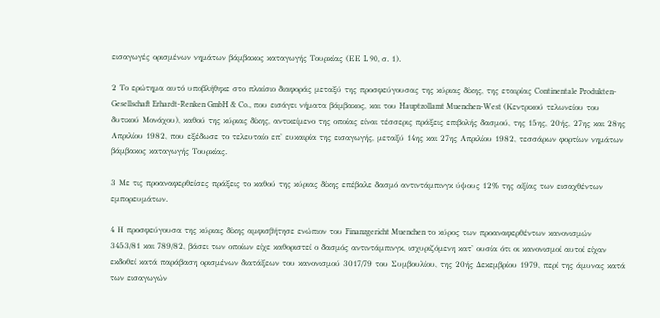εισαγωγές ορισμένων νημάτων βάμβακος καταγωγής Τουρκίας (ΕΕ L 90, σ. 1).

2 Το ερώτημα αυτό υποβλήθηκε στο πλαίσιο διαφοράς μεταξύ της προσφεύγουσας της κύριας δίκης, της εταιρίας Continentale Produkten-Gesellschaft Erhardt-Renken GmbH & Co., που εισάγει νήματα βάμβακος, και του Hauptzollamt Muenchen-West (Κεντρικού τελωνείου του δυτικού Μονάχου), καθού της κύριας δίκης, αντικείμενο της οποίας είναι τέσσερις πράξεις επιβολής δασμού, της 15ης, 20ής, 27ης και 28ης Απριλίου 1982, που εξέδωσε το τελευταίο επ' ευκαιρία της εισαγωγής, μεταξύ 14ης και 27ης Απριλίου 1982, τεσσάρων φορτίων νημάτων βάμβακος καταγωγής Τουρκίας.

3 Με τις προαναφερθείσες πράξεις το καθού της κύριας δίκης επέβαλε δασμό αντιντάμπινγκ ύψους 12% της αξίας των εισαχθέντων εμπορευμάτων.

4 Η προσφεύγουσα της κύριας δίκης αμφισβήτησε ενώπιον του Finanzgericht Muenchen το κύρος των προαναφερθέντων κανονισμών 3453/81 και 789/82, βάσει των οποίων είχε καθοριστεί ο δασμός αντιντάμπινγκ, ισχυριζόμενη κατ' ουσία ότι οι κανονισμοί αυτοί είχαν εκδοθεί κατά παράβαση ορισμένων διατάξεων του κανονισμού 3017/79 του Συμβουλίου, της 20ής Δεκεμβρίου 1979, περί της άμυνας κατά των εισαγωγών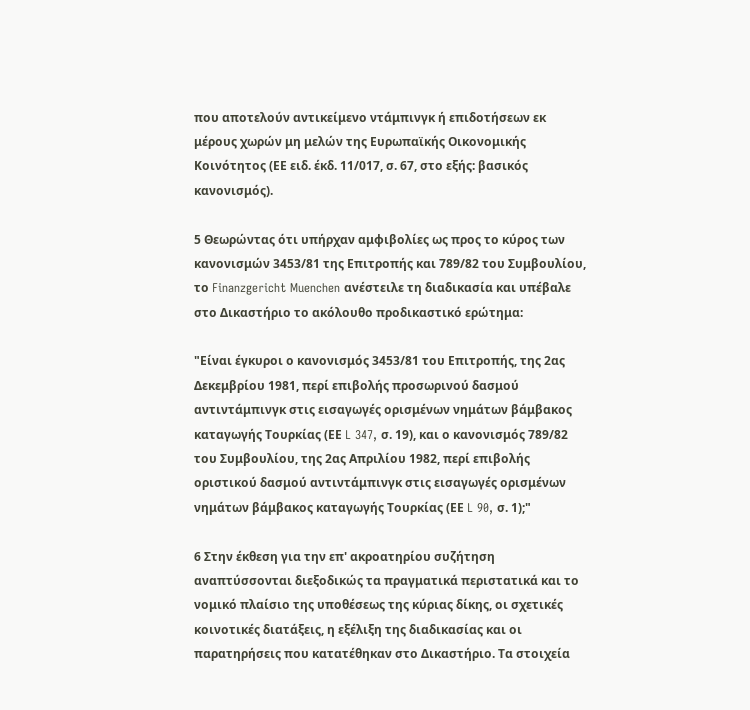που αποτελούν αντικείμενο ντάμπινγκ ή επιδοτήσεων εκ μέρους χωρών μη μελών της Ευρωπαϊκής Οικονομικής Κοινότητος (ΕΕ ειδ. έκδ. 11/017, σ. 67, στο εξής: βασικός κανονισμός).

5 Θεωρώντας ότι υπήρχαν αμφιβολίες ως προς το κύρος των κανονισμών 3453/81 της Επιτροπής και 789/82 του Συμβουλίου, το Finanzgericht Muenchen ανέστειλε τη διαδικασία και υπέβαλε στο Δικαστήριο το ακόλουθο προδικαστικό ερώτημα:

"Είναι έγκυροι ο κανονισμός 3453/81 του Επιτροπής, της 2ας Δεκεμβρίου 1981, περί επιβολής προσωρινού δασμού αντιντάμπινγκ στις εισαγωγές ορισμένων νημάτων βάμβακος καταγωγής Τουρκίας (ΕΕ L 347, σ. 19), και ο κανονισμός 789/82 του Συμβουλίου, της 2ας Απριλίου 1982, περί επιβολής οριστικού δασμού αντιντάμπινγκ στις εισαγωγές ορισμένων νημάτων βάμβακος καταγωγής Τουρκίας (ΕΕ L 90, σ. 1);"

6 Στην έκθεση για την επ' ακροατηρίου συζήτηση αναπτύσσονται διεξοδικώς τα πραγματικά περιστατικά και το νομικό πλαίσιο της υποθέσεως της κύριας δίκης, οι σχετικές κοινοτικές διατάξεις, η εξέλιξη της διαδικασίας και οι παρατηρήσεις που κατατέθηκαν στο Δικαστήριο. Τα στοιχεία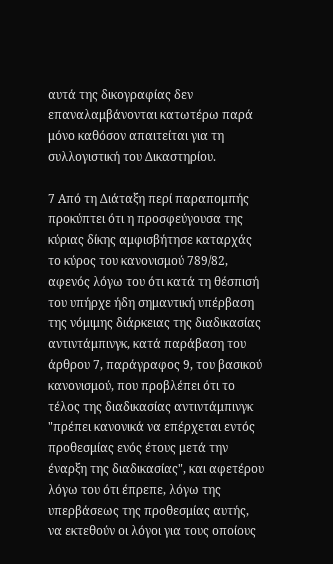αυτά της δικογραφίας δεν επαναλαμβάνονται κατωτέρω παρά μόνο καθόσον απαιτείται για τη συλλογιστική του Δικαστηρίου.

7 Από τη Διάταξη περί παραπομπής προκύπτει ότι η προσφεύγουσα της κύριας δίκης αμφισβήτησε καταρχάς το κύρος του κανονισμού 789/82, αφενός λόγω του ότι κατά τη θέσπισή του υπήρχε ήδη σημαντική υπέρβαση της νόμιμης διάρκειας της διαδικασίας αντιντάμπινγκ, κατά παράβαση του άρθρου 7, παράγραφος 9, του βασικού κανονισμού, που προβλέπει ότι το τέλος της διαδικασίας αντιντάμπινγκ "πρέπει κανονικά να επέρχεται εντός προθεσμίας ενός έτους μετά την έναρξη της διαδικασίας", και αφετέρου λόγω του ότι έπρεπε, λόγω της υπερβάσεως της προθεσμίας αυτής, να εκτεθούν οι λόγοι για τους οποίους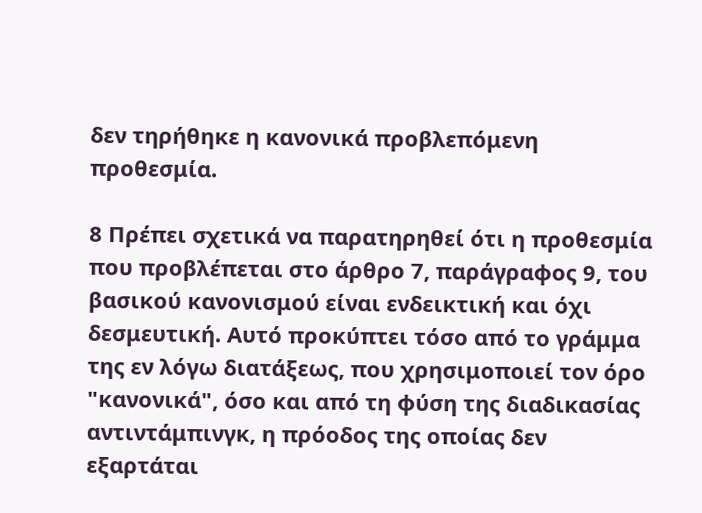δεν τηρήθηκε η κανονικά προβλεπόμενη προθεσμία.

8 Πρέπει σχετικά να παρατηρηθεί ότι η προθεσμία που προβλέπεται στο άρθρο 7, παράγραφος 9, του βασικού κανονισμού είναι ενδεικτική και όχι δεσμευτική. Αυτό προκύπτει τόσο από το γράμμα της εν λόγω διατάξεως, που χρησιμοποιεί τον όρο "κανονικά", όσο και από τη φύση της διαδικασίας αντιντάμπινγκ, η πρόοδος της οποίας δεν εξαρτάται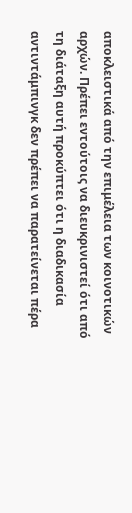αποκλειστικά από την επιμέλεια των κοινοτικών αρχών. Πρέπει εντούτοις να διευκρινιστεί ότι από τη διάταξη αυτή προκύπτει ότι η διαδικασία αντιντάμπινγκ δεν πρέπει να παρατείνεται πέρα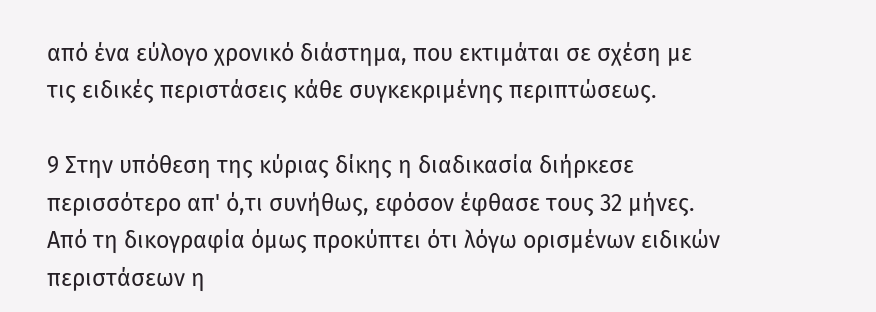από ένα εύλογο χρονικό διάστημα, που εκτιμάται σε σχέση με τις ειδικές περιστάσεις κάθε συγκεκριμένης περιπτώσεως.

9 Στην υπόθεση της κύριας δίκης η διαδικασία διήρκεσε περισσότερο απ' ό,τι συνήθως, εφόσον έφθασε τους 32 μήνες. Από τη δικογραφία όμως προκύπτει ότι λόγω ορισμένων ειδικών περιστάσεων η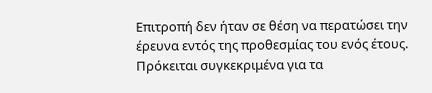Επιτροπή δεν ήταν σε θέση να περατώσει την έρευνα εντός της προθεσμίας του ενός έτους. Πρόκειται συγκεκριμένα για τα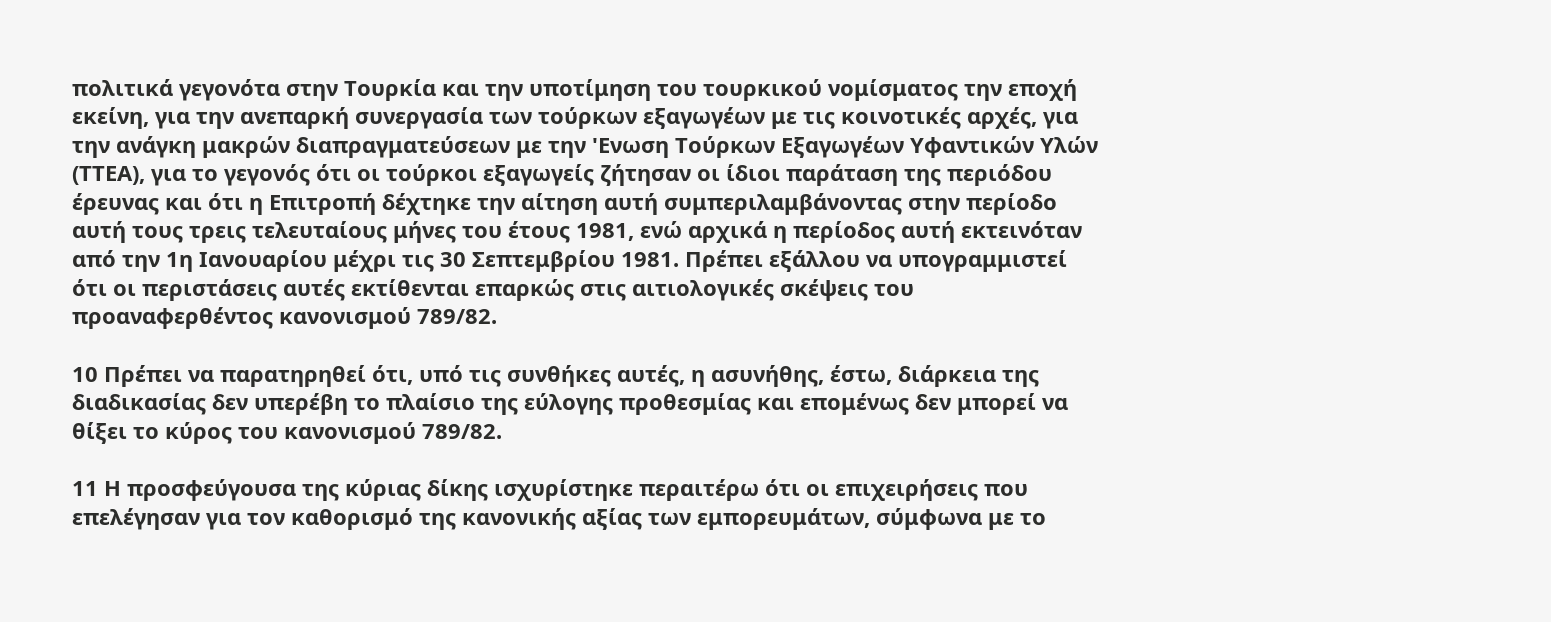πολιτικά γεγονότα στην Τουρκία και την υποτίμηση του τουρκικού νομίσματος την εποχή εκείνη, για την ανεπαρκή συνεργασία των τούρκων εξαγωγέων με τις κοινοτικές αρχές, για την ανάγκη μακρών διαπραγματεύσεων με την 'Ενωση Τούρκων Εξαγωγέων Υφαντικών Υλών (ΤΤΕΑ), για το γεγονός ότι οι τούρκοι εξαγωγείς ζήτησαν οι ίδιοι παράταση της περιόδου έρευνας και ότι η Επιτροπή δέχτηκε την αίτηση αυτή συμπεριλαμβάνοντας στην περίοδο αυτή τους τρεις τελευταίους μήνες του έτους 1981, ενώ αρχικά η περίοδος αυτή εκτεινόταν από την 1η Ιανουαρίου μέχρι τις 30 Σεπτεμβρίου 1981. Πρέπει εξάλλου να υπογραμμιστεί ότι οι περιστάσεις αυτές εκτίθενται επαρκώς στις αιτιολογικές σκέψεις του προαναφερθέντος κανονισμού 789/82.

10 Πρέπει να παρατηρηθεί ότι, υπό τις συνθήκες αυτές, η ασυνήθης, έστω, διάρκεια της διαδικασίας δεν υπερέβη το πλαίσιο της εύλογης προθεσμίας και επομένως δεν μπορεί να θίξει το κύρος του κανονισμού 789/82.

11 Η προσφεύγουσα της κύριας δίκης ισχυρίστηκε περαιτέρω ότι οι επιχειρήσεις που επελέγησαν για τον καθορισμό της κανονικής αξίας των εμπορευμάτων, σύμφωνα με το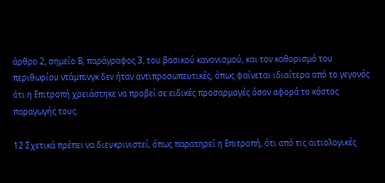άρθρο 2, σημείο Β, παράγραφος 3, του βασικού κανονισμού, και τον καθορισμό του περιθωρίου ντάμπινγκ δεν ήταν αντιπροσωπευτικές, όπως φαίνεται ιδιαίτερα από το γεγονός ότι η Επιτροπή χρειάστηκε να προβεί σε ειδικές προσαρμογές όσον αφορά το κόστος παραγωγής τους.

12 Σχετικά πρέπει να διευκρινιστεί, όπως παρατηρεί η Επιτροπή, ότι από τις αιτιολογικές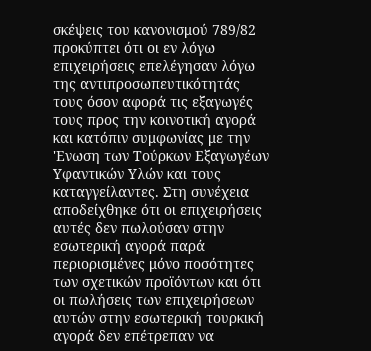σκέψεις του κανονισμού 789/82 προκύπτει ότι οι εν λόγω επιχειρήσεις επελέγησαν λόγω της αντιπροσωπευτικότητάς τους όσον αφορά τις εξαγωγές τους προς την κοινοτική αγορά και κατόπιν συμφωνίας με την 'Ενωση των Τούρκων Εξαγωγέων Υφαντικών Υλών και τους καταγγείλαντες. Στη συνέχεια αποδείχθηκε ότι οι επιχειρήσεις αυτές δεν πωλούσαν στην εσωτερική αγορά παρά περιορισμένες μόνο ποσότητες των σχετικών προϊόντων και ότι οι πωλήσεις των επιχειρήσεων αυτών στην εσωτερική τουρκική αγορά δεν επέτρεπαν να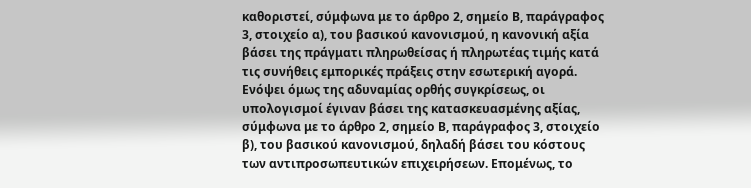καθοριστεί, σύμφωνα με το άρθρο 2, σημείο Β, παράγραφος 3, στοιχείο α), του βασικού κανονισμού, η κανονική αξία βάσει της πράγματι πληρωθείσας ή πληρωτέας τιμής κατά τις συνήθεις εμπορικές πράξεις στην εσωτερική αγορά. Ενόψει όμως της αδυναμίας ορθής συγκρίσεως, οι υπολογισμοί έγιναν βάσει της κατασκευασμένης αξίας, σύμφωνα με το άρθρο 2, σημείο Β, παράγραφος 3, στοιχείο β), του βασικού κανονισμού, δηλαδή βάσει του κόστους των αντιπροσωπευτικών επιχειρήσεων. Επομένως, το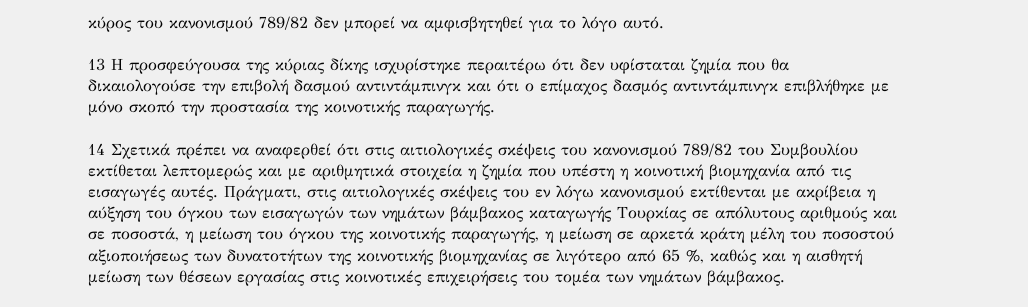κύρος του κανονισμού 789/82 δεν μπορεί να αμφισβητηθεί για το λόγο αυτό.

13 Η προσφεύγουσα της κύριας δίκης ισχυρίστηκε περαιτέρω ότι δεν υφίσταται ζημία που θα δικαιολογούσε την επιβολή δασμού αντιντάμπινγκ και ότι ο επίμαχος δασμός αντιντάμπινγκ επιβλήθηκε με μόνο σκοπό την προστασία της κοινοτικής παραγωγής.

14 Σχετικά πρέπει να αναφερθεί ότι στις αιτιολογικές σκέψεις του κανονισμού 789/82 του Συμβουλίου εκτίθεται λεπτομερώς και με αριθμητικά στοιχεία η ζημία που υπέστη η κοινοτική βιομηχανία από τις εισαγωγές αυτές. Πράγματι, στις αιτιολογικές σκέψεις του εν λόγω κανονισμού εκτίθενται με ακρίβεια η αύξηση του όγκου των εισαγωγών των νημάτων βάμβακος καταγωγής Τουρκίας σε απόλυτους αριθμούς και σε ποσοστά, η μείωση του όγκου της κοινοτικής παραγωγής, η μείωση σε αρκετά κράτη μέλη του ποσοστού αξιοποιήσεως των δυνατοτήτων της κοινοτικής βιομηχανίας σε λιγότερο από 65 %, καθώς και η αισθητή μείωση των θέσεων εργασίας στις κοινοτικές επιχειρήσεις του τομέα των νημάτων βάμβακος.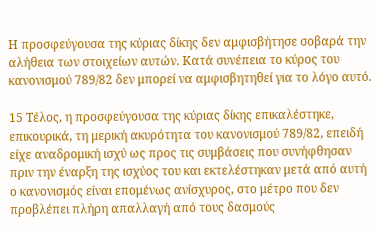Η προσφεύγουσα της κύριας δίκης δεν αμφισβήτησε σοβαρά την αλήθεια των στοιχείων αυτών. Κατά συνέπεια το κύρος του κανονισμού 789/82 δεν μπορεί να αμφισβητηθεί για το λόγο αυτό.

15 Τέλος, η προσφεύγουσα της κύριας δίκης επικαλέστηκε, επικουρικά, τη μερική ακυρότητα του κανονισμού 789/82, επειδή είχε αναδρομική ισχύ ως προς τις συμβάσεις που συνήφθησαν πριν την έναρξη της ισχύος του και εκτελέστηκαν μετά από αυτή ο κανονισμός είναι επομένως ανίσχυρος, στο μέτρο που δεν προβλέπει πλήρη απαλλαγή από τους δασμούς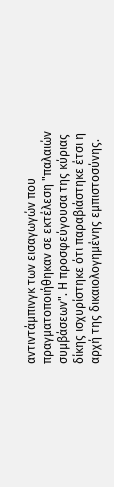αντιντάμπινγκ των εισαγωγών που πραγματοποιήθηκαν σε εκτέλεση "παλαιών συμβάσεων". Η προσφεύγουσα της κύριας δίκης ισχυρίστηκε ότι παραβιάστηκε έτσι η αρχή της δικαιολογημένης εμπιστοσύνης.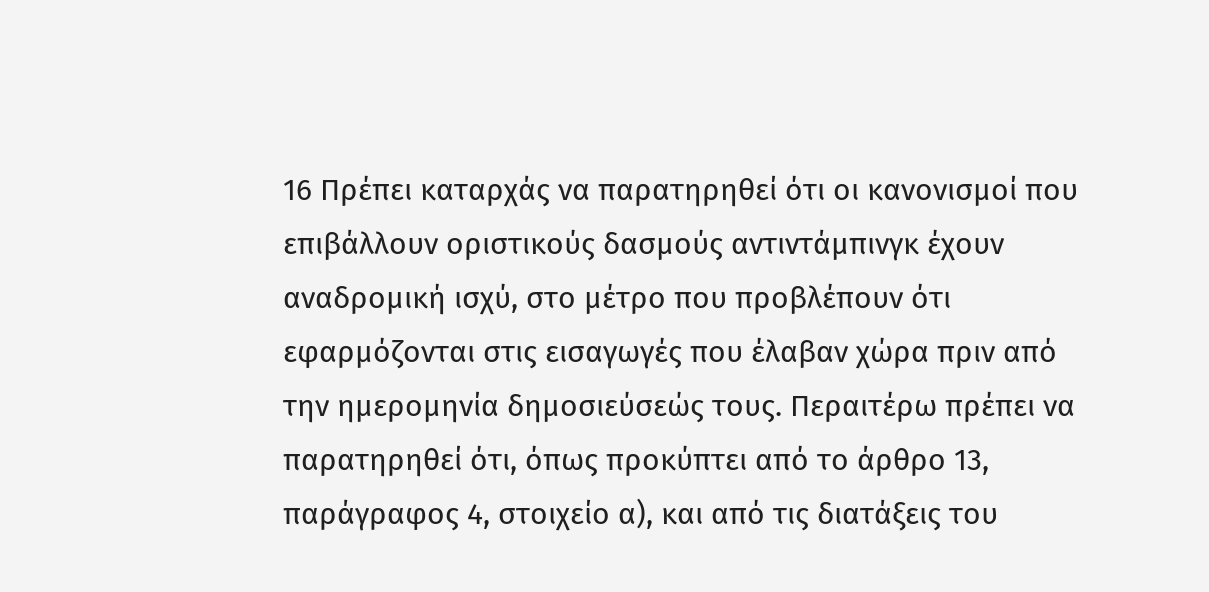16 Πρέπει καταρχάς να παρατηρηθεί ότι οι κανονισμοί που επιβάλλουν οριστικούς δασμούς αντιντάμπινγκ έχουν αναδρομική ισχύ, στο μέτρο που προβλέπουν ότι εφαρμόζονται στις εισαγωγές που έλαβαν χώρα πριν από την ημερομηνία δημοσιεύσεώς τους. Περαιτέρω πρέπει να παρατηρηθεί ότι, όπως προκύπτει από το άρθρο 13, παράγραφος 4, στοιχείο α), και από τις διατάξεις του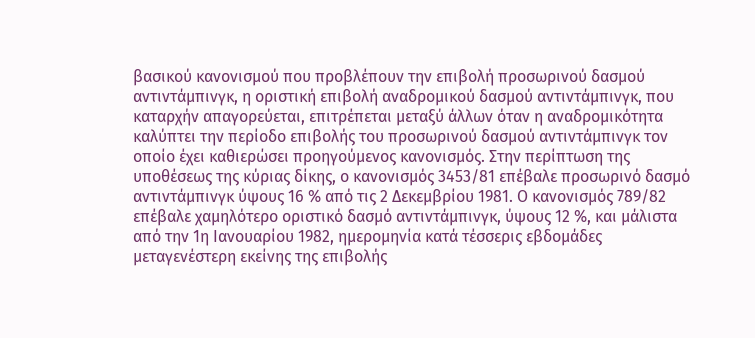βασικού κανονισμού που προβλέπουν την επιβολή προσωρινού δασμού αντιντάμπινγκ, η οριστική επιβολή αναδρομικού δασμού αντιντάμπινγκ, που καταρχήν απαγορεύεται, επιτρέπεται μεταξύ άλλων όταν η αναδρομικότητα καλύπτει την περίοδο επιβολής του προσωρινού δασμού αντιντάμπινγκ τον οποίο έχει καθιερώσει προηγούμενος κανονισμός. Στην περίπτωση της υποθέσεως της κύριας δίκης, ο κανονισμός 3453/81 επέβαλε προσωρινό δασμό αντιντάμπινγκ ύψους 16 % από τις 2 Δεκεμβρίου 1981. Ο κανονισμός 789/82 επέβαλε χαμηλότερο οριστικό δασμό αντιντάμπινγκ, ύψους 12 %, και μάλιστα από την 1η Ιανουαρίου 1982, ημερομηνία κατά τέσσερις εβδομάδες μεταγενέστερη εκείνης της επιβολής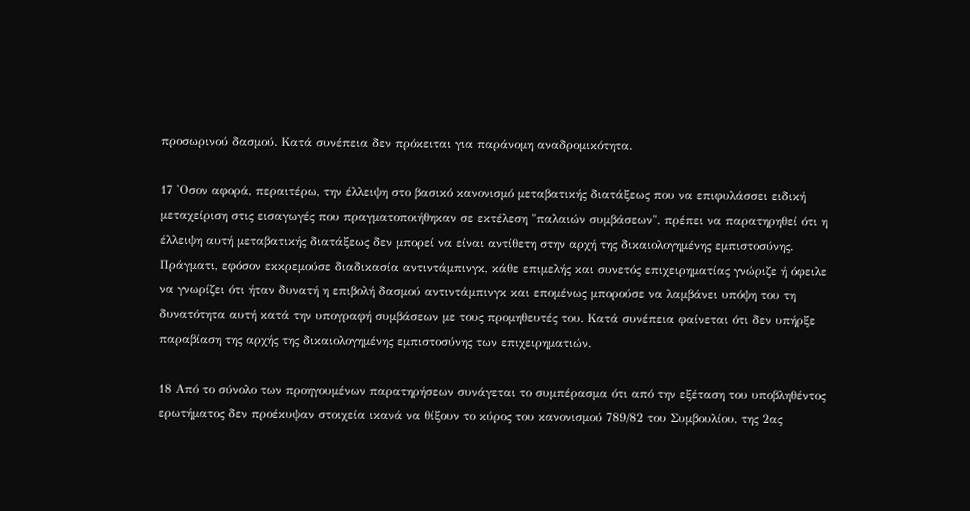προσωρινού δασμού. Κατά συνέπεια δεν πρόκειται για παράνομη αναδρομικότητα.

17 'Οσον αφορά, περαιτέρω, την έλλειψη στο βασικό κανονισμό μεταβατικής διατάξεως που να επιφυλάσσει ειδική μεταχείριση στις εισαγωγές που πραγματοποιήθηκαν σε εκτέλεση "παλαιών συμβάσεων", πρέπει να παρατηρηθεί ότι η έλλειψη αυτή μεταβατικής διατάξεως δεν μπορεί να είναι αντίθετη στην αρχή της δικαιολογημένης εμπιστοσύνης. Πράγματι, εφόσον εκκρεμούσε διαδικασία αντιντάμπινγκ, κάθε επιμελής και συνετός επιχειρηματίας γνώριζε ή όφειλε να γνωρίζει ότι ήταν δυνατή η επιβολή δασμού αντιντάμπινγκ και επομένως μπορούσε να λαμβάνει υπόψη του τη δυνατότητα αυτή κατά την υπογραφή συμβάσεων με τους προμηθευτές του. Κατά συνέπεια φαίνεται ότι δεν υπήρξε παραβίαση της αρχής της δικαιολογημένης εμπιστοσύνης των επιχειρηματιών.

18 Από το σύνολο των προηγουμένων παρατηρήσεων συνάγεται το συμπέρασμα ότι από την εξέταση του υποβληθέντος ερωτήματος δεν προέκυψαν στοιχεία ικανά να θίξουν το κύρος του κανονισμού 789/82 του Συμβουλίου, της 2ας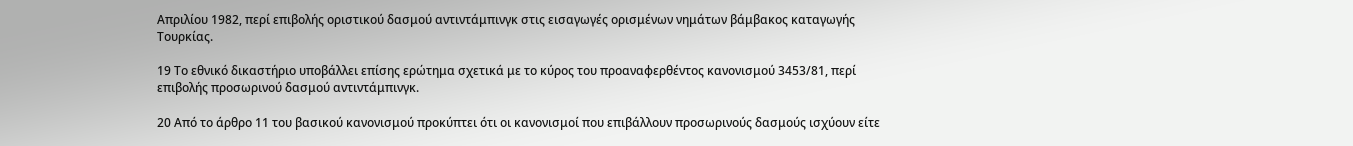Απριλίου 1982, περί επιβολής οριστικού δασμού αντιντάμπινγκ στις εισαγωγές ορισμένων νημάτων βάμβακος καταγωγής Τουρκίας.

19 Το εθνικό δικαστήριο υποβάλλει επίσης ερώτημα σχετικά με το κύρος του προαναφερθέντος κανονισμού 3453/81, περί επιβολής προσωρινού δασμού αντιντάμπινγκ.

20 Από το άρθρο 11 του βασικού κανονισμού προκύπτει ότι οι κανονισμοί που επιβάλλουν προσωρινούς δασμούς ισχύουν είτε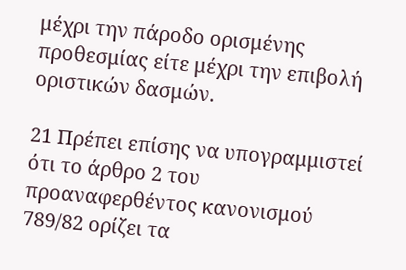μέχρι την πάροδο ορισμένης προθεσμίας είτε μέχρι την επιβολή οριστικών δασμών.

21 Πρέπει επίσης να υπογραμμιστεί ότι το άρθρο 2 του προαναφερθέντος κανονισμού 789/82 ορίζει τα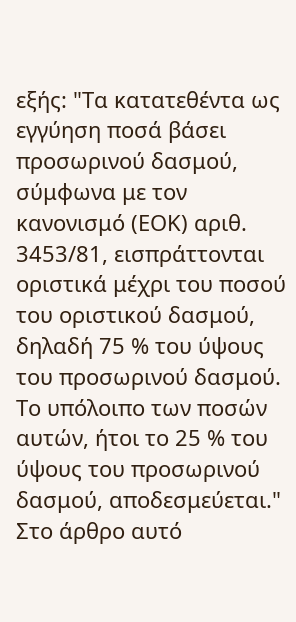εξής: "Τα κατατεθέντα ως εγγύηση ποσά βάσει προσωρινού δασμού, σύμφωνα με τον κανονισμό (ΕΟΚ) αριθ. 3453/81, εισπράττονται οριστικά μέχρι του ποσού του οριστικού δασμού, δηλαδή 75 % του ύψους του προσωρινού δασμού. Το υπόλοιπο των ποσών αυτών, ήτοι το 25 % του ύψους του προσωρινού δασμού, αποδεσμεύεται." Στο άρθρο αυτό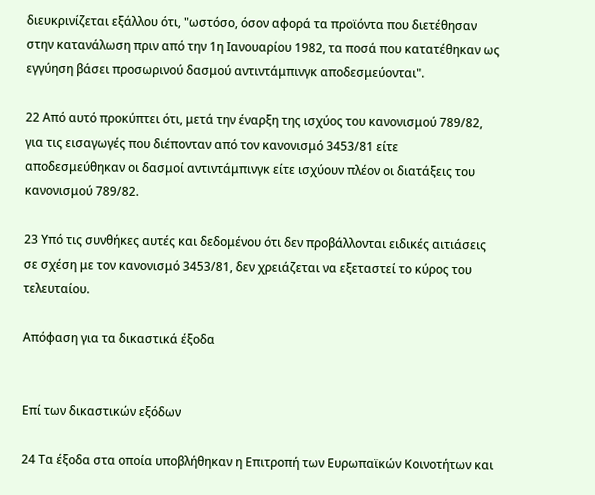διευκρινίζεται εξάλλου ότι, "ωστόσο, όσον αφορά τα προϊόντα που διετέθησαν στην κατανάλωση πριν από την 1η Ιανουαρίου 1982, τα ποσά που κατατέθηκαν ως εγγύηση βάσει προσωρινού δασμού αντιντάμπινγκ αποδεσμεύονται".

22 Από αυτό προκύπτει ότι, μετά την έναρξη της ισχύος του κανονισμού 789/82, για τις εισαγωγές που διέπονταν από τον κανονισμό 3453/81 είτε αποδεσμεύθηκαν οι δασμοί αντιντάμπινγκ είτε ισχύουν πλέον οι διατάξεις του κανονισμού 789/82.

23 Υπό τις συνθήκες αυτές και δεδομένου ότι δεν προβάλλονται ειδικές αιτιάσεις σε σχέση με τον κανονισμό 3453/81, δεν χρειάζεται να εξεταστεί το κύρος του τελευταίου.

Απόφαση για τα δικαστικά έξοδα


Επί των δικαστικών εξόδων

24 Τα έξοδα στα οποία υποβλήθηκαν η Επιτροπή των Ευρωπαϊκών Κοινοτήτων και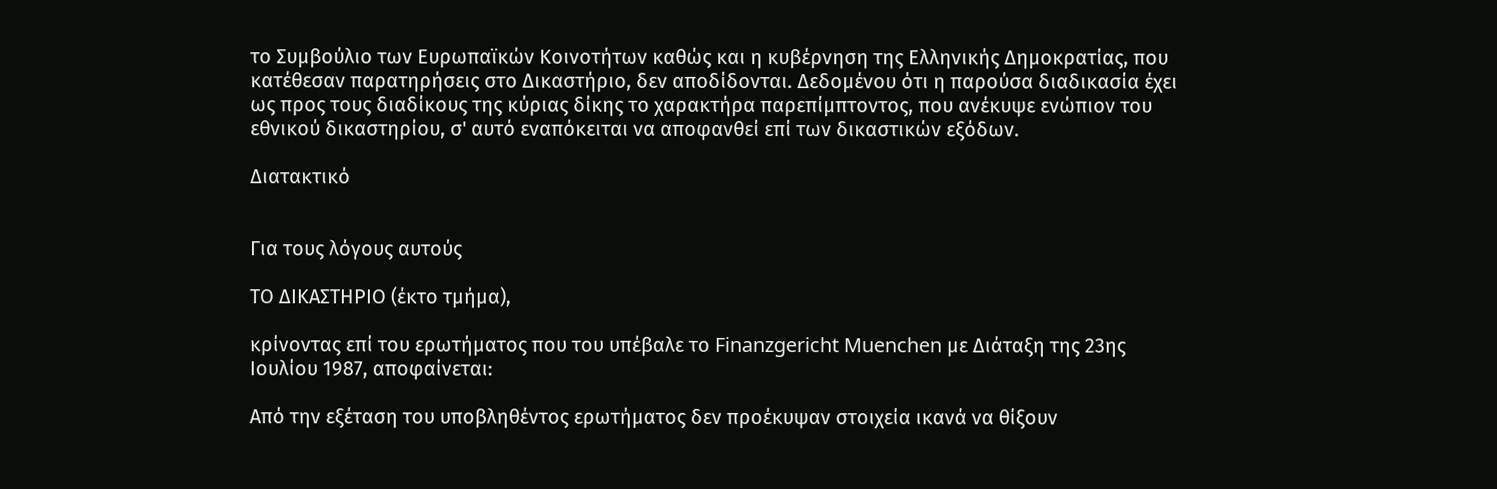το Συμβούλιο των Ευρωπαϊκών Κοινοτήτων καθώς και η κυβέρνηση της Ελληνικής Δημοκρατίας, που κατέθεσαν παρατηρήσεις στο Δικαστήριο, δεν αποδίδονται. Δεδομένου ότι η παρούσα διαδικασία έχει ως προς τους διαδίκους της κύριας δίκης το χαρακτήρα παρεπίμπτοντος, που ανέκυψε ενώπιον του εθνικού δικαστηρίου, σ' αυτό εναπόκειται να αποφανθεί επί των δικαστικών εξόδων.

Διατακτικό


Για τους λόγους αυτούς

ΤΟ ΔΙΚΑΣΤΗΡΙΟ (έκτο τμήμα),

κρίνοντας επί του ερωτήματος που του υπέβαλε το Finanzgericht Muenchen με Διάταξη της 23ης Ιουλίου 1987, αποφαίνεται:

Από την εξέταση του υποβληθέντος ερωτήματος δεν προέκυψαν στοιχεία ικανά να θίξουν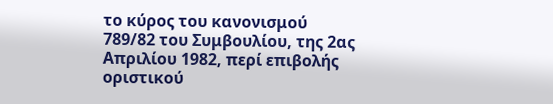το κύρος του κανονισμού 789/82 του Συμβουλίου, της 2ας Απριλίου 1982, περί επιβολής οριστικού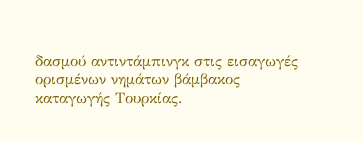δασμού αντιντάμπινγκ στις εισαγωγές ορισμένων νημάτων βάμβακος καταγωγής Τουρκίας.